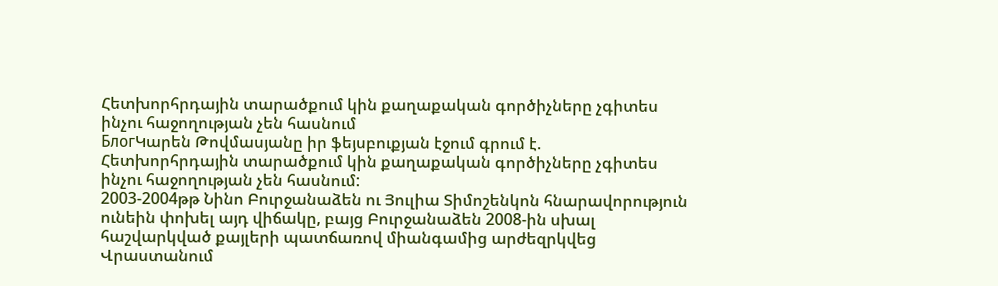Հետխորհրդային տարածքում կին քաղաքական գործիչները չգիտես ինչու հաջողության չեն հասնում
БлогԿարեն Թովմասյանը իր ֆեյսբուքյան էջում գրում է.
Հետխորհրդային տարածքում կին քաղաքական գործիչները չգիտես ինչու հաջողության չեն հասնում:
2003-2004թթ Նինո Բուրջանաձեն ու Յուլիա Տիմոշենկոն հնարավորություն ունեին փոխել այդ վիճակը, բայց Բուրջանաձեն 2008-ին սխալ հաշվարկված քայլերի պատճառով միանգամից արժեզրկվեց Վրաստանում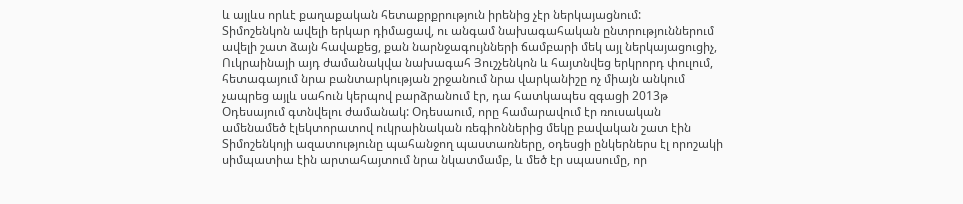և այլևս որևէ քաղաքական հետաքրքրություն իրենից չէր ներկայացնում:
Տիմոշենկոն ավելի երկար դիմացավ, ու անգամ նախագահական ընտրություններում ավելի շատ ձայն հավաքեց, քան նարնջագույնների ճամբարի մեկ այլ ներկայացուցիչ, Ուկրաինայի այդ ժամանակվա նախագահ Յուշչենկոն և հայտնվեց երկրորդ փուլում, հետագայում նրա բանտարկության շրջանում նրա վարկանիշը ոչ միայն անկում չապրեց այլև սահուն կերպով բարձրանում էր, դա հատկապես զգացի 2013թ Օդեսայում գտնվելու ժամանակ: Օդեսաում, որը համարավում էր ռուսական ամենամեծ էլեկտորատով ուկրաինական ռեգիոններից մեկը բավական շատ էին Տիմոշենկոյի ազատությունը պահանջող պաստառները, օդեսցի ընկերներս էլ որոշակի սիմպատիա էին արտահայտում նրա նկատմամբ, և մեծ էր սպասումը, որ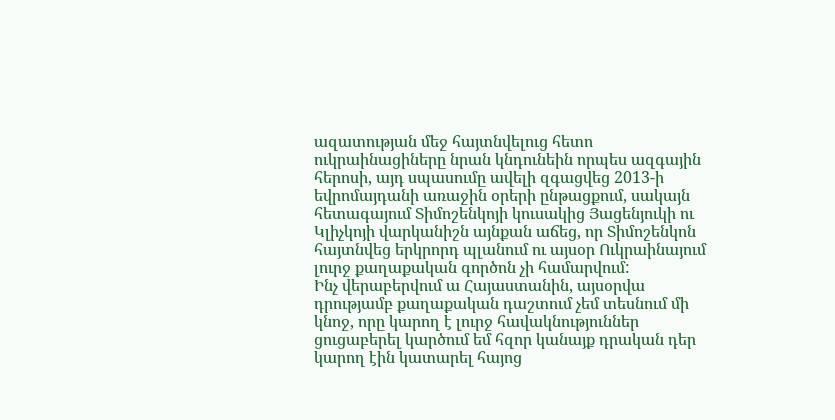ազատության մեջ հայտնվելուց հետո ուկրաինացիները նրան կնդունեին որպես ազգային հերոսի, այդ սպասումը ավելի զգացվեց 2013-ի եվրոմայդանի առաջին օրերի ընթացքում, սակայն հետագայում Տիմոշենկոյի կուսակից Յացենյուկի ու Կլիչկոյի վարկանիշն այնքան աճեց, որ Տիմոշենկոն հայտնվեց երկրորդ պլանում ու այսօր Ուկրաինայում լուրջ քաղաքական գործոն չի համարվում:
Ինչ վերաբերվում ա Հայաստանին, այսօրվա դրությամբ քաղաքական դաշտում չեմ տեսնում մի կնոջ, որը կարող է լուրջ հավակնություններ ցուցաբերել կարծում եմ հզոր կանայք դրական դեր կարող էին կատարել հայոց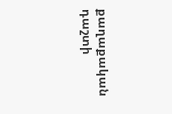քաղաքական դաշտի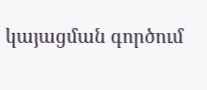կայացման գործում